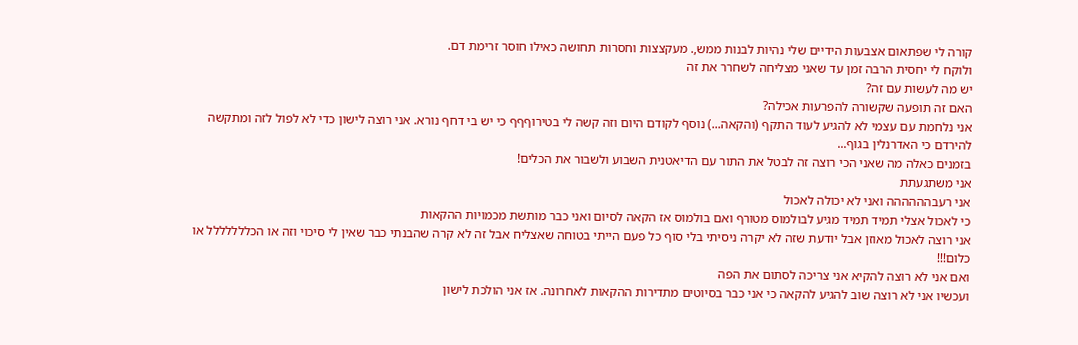קורה לי שפתאום אצבעות הידיים שלי נהיות לבנות ממש,. מעקצצות וחסרות תחושה כאילו חוסר זרימת דם.
ולוקח לי יחסית הרבה זמן עד שאני מצליחה לשחרר את זה
יש מה לעשות עם זה?
האם זה תופעה שקשורה להפרעות אכילה?
אני נלחמת עם עצמי לא להגיע לעוד התקף (והקאה...) נוסף לקודם היום וזה קשה לי בטירוףףף כי יש בי דחף נורא. אני רוצה לישון כדי לא לפול לזה ומתקשה להירדם כי האדרנלין בגוף...
בזמנים כאלה מה שאני הכי רוצה זה לבטל את התור עם הדיאטנית השבוע ולשבור את הכלים!
אני משתגעתת
אני רעבהההההה ואני לא יכולה לאכול
כי לאכול אצלי תמיד תמיד מגיע לבולמוס מטורף ואם בולמוס אז הקאה לסיום ואני כבר מותשת מכמויות ההקאות
אני רוצה לאכול מאוזן אבל יודעת שזה לא יקרה ניסיתי בלי סוף כל פעם הייתי בטוחה שאצליח אבל זה לא קרה שהבנתי כבר שאין לי סיכוי וזה או הכללללללל או כלום!!!
ואם אני לא רוצה להקיא אני צריכה לסתום את הפה
ועכשיו אני לא רוצה שוב להגיע להקאה כי אני כבר בסיוטים מתדירות ההקאות לאחרונה. אז אני הולכת לישון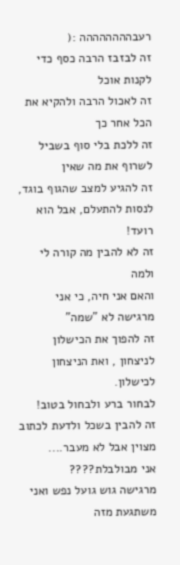רעבהההההההה :(
זה לבזבז הרבה כסף כדי לקנות אוכל
זה לאכול הרבה ולהקיא את הכל אחר כך
זה ללכת בלי סוף בשביל לשרוף את מה שאין
זה להגיע למצב שהגוף בוגד,
לנסות להתעלם, אבל הוא רועד!
זה לא להבין מה קורה לי ולמה
והאם אני חיה, כי אני מרגישה לא "שמה"
זה להפוך את הכישלון לניצחון , ואת הניצחון לכישלון.
לבחור ברע ולבחול בטוב!
זה להבין בשכל ולדעת לכתוב מצוין אבל לא מעבר....
אני מבולבלת????
מרגישה גוש גועל נפש ואני משתגעת מזה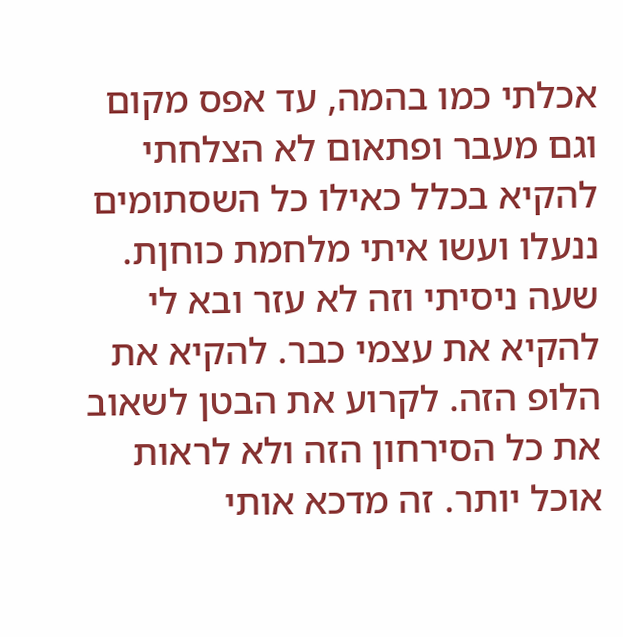אכלתי כמו בהמה, עד אפס מקום וגם מעבר ופתאום לא הצלחתי להקיא בכלל כאילו כל השסתומים ננעלו ועשו איתי מלחמת כוחןת. שעה ניסיתי וזה לא עזר ובא לי להקיא את עצמי כבר. להקיא את הלופ הזה. לקרוע את הבטן לשאוב את כל הסירחון הזה ולא לראות אוכל יותר. זה מדכא אותי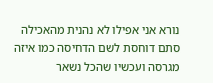נורא אני אפילו לא נהנית מהאכילה סתם דוחסת לשם הדחיסה כמו איזה מגרסה ועכשיו שהכל נשאר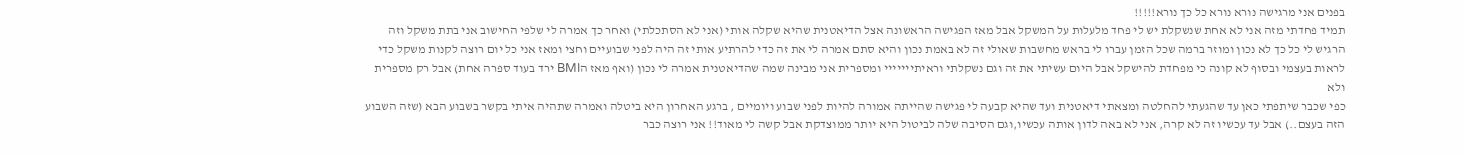בפנים אני מרגישה נורא נורא כל כך נורא!!!!!
תמיד פחדתי מזה אני לא אחת שנשקלת יש לי פחד מלעלות על המשקל אבל מאז הפגישה הראשונה אצל הדיאטנית שהיא שקלה אותי (אני לא הסתכלתי) ואחר כך אמרה לי שלפי החישוב אני בתת משקל וזה הרגיש לי כל כך לא נכון ומוזר ברמה שכל הזמן עברו לי בראש מחשבות שאולי זה לא באמת נכון והיא סתם אמרה לי את זה כדי להרתיע אותי זה היה לפני שבועיים וחצי ומאז אני כל יום רוצה לקנות משקל כדי לראות בעצמי ובסוף לא קונה כי מפחדת להישקל אבל היום עשיתי את זה וגם נשקלתי וראיתייייייי ומספרית אני מבינה שמה שהדיאטנית אמרה לי נכון (ואף מאז הBMI ירד בעוד ספרה אחת) אבל רק מספרית ולא
כפי שכבר שיתפתי כאן עד שהגעתי להחלטה ומצאתי דיאטנית ועד שהיא קבעה לי פגישה שהייתה אמורה להיות לפני שבוע ויומיים , ברגע האחרון היא ביטלה ואמרה שתהיה איתי בקשר בשבוע הבא (שזה השבוע הזה בעצם..) אבל עד עכשיו זה לא קרה, אני לא באה לדון אותה עכשיו,וגם הסיבה שלה לביטול היא יותר ממוצדקת אבל קשה לי מאוד!! אני רוצה כבר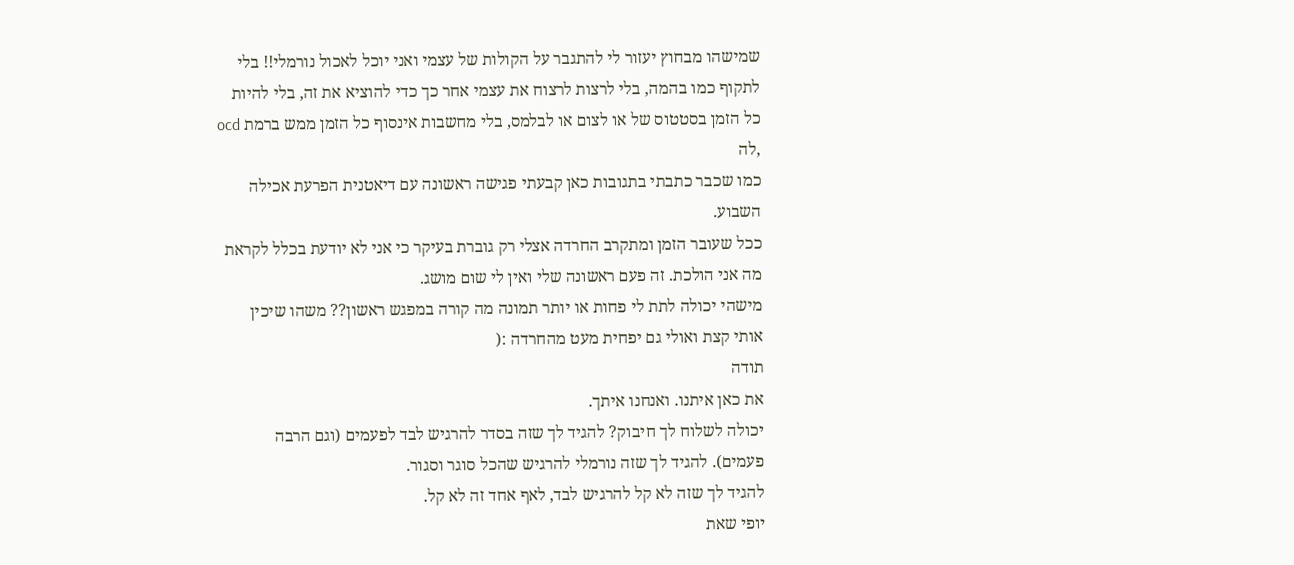שמישהו מבחוץ יעזור לי להתגבר על הקולות של עצמי ואני יוכל לאכול נורמלי!! בלי לתקוף כמו בהמה, בלי לרצות לרצוח את עצמי אחר כך כדי להוציא את זה, בלי להיות כל הזמן בסטטוס של או לצום או לבלמס, בלי מחשבות אינסוף כל הזמן ממש ברמת ocd ,לה
כמו שכבר כתבתי בתגובות כאן קבעתי פגישה ראשונה עם דיאטנית הפרעת אכילה השבוע.
ככל שעובר הזמן ומתקרב החרדה אצלי רק גוברת בעיקר כי אני לא יודעת בכלל לקראת מה אני הולכת. זה פעם ראשונה שלי ואין לי שום מושג.
מישהי יכולה לתת לי פחות או יותר תמונה מה קורה במפגש ראשון?? משהו שיכין אותי קצת ואולי גם יפחית מעט מהחרדה :(
תודה
את כאן איתנו. ואנחנו איתך.
יכולה לשלוח לך חיבוק? להגיד לך שזה בסדר להרגיש לבד לפעמים (וגם הרבה פעמים). להגיד לך שזה נורמלי להרגיש שהכל סוגר וסגור.
להגיד לך שזה לא קל להרגיש לבד, לאף אחד זה לא קל.
יופי שאת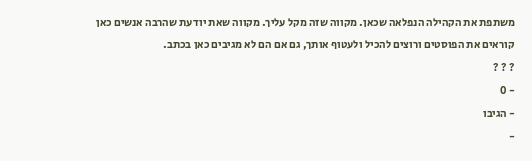משתפת את הקהילה הנפלאה שכאן. מקווה שזה מקל עליך. מקווה שאת יודעת שהרבה אנשים כאן קוראים את הפוסטים ורוצים להכיל ולעטוף אותך, גם אם הם לא מגיבים כאן בכתב.
? ? ?
- 0
- הגיבו
-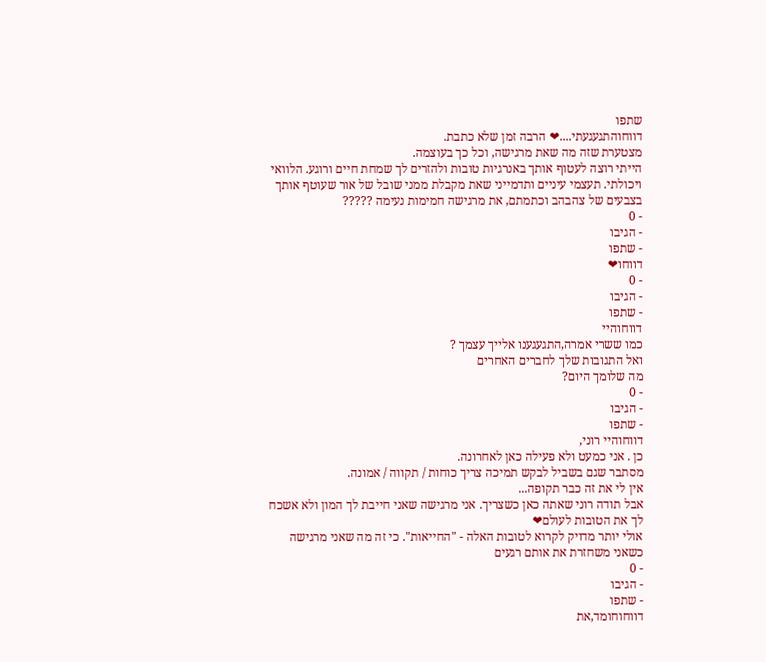שתפו
דווחוהתגעגעתי....❤ הרבה זמן שלא כתבת.
מצטערת שזה מה שאת מרגישה, וכל כך בעוצמה.
הייתי רוצה לעטוף אותך באנרגיות טובות ולהזרים לך שמחת חיים ורוגע. הלוואי ויכולתי. תעצמי עיניים ותדמייני שאת מקבלת ממני שובל של אור שעוטף אותך בצבעים של צהבהב וכתמתם, את מרגישה חמימות נעימה ?????
- 0
- הגיבו
- שתפו
דווחו❤
- 0
- הגיבו
- שתפו
דווחוהיי
כמו ששרי אמרה,התגעגענו אלייך עצמך ?
ואל התגובות שלך לחברים האחרים
מה שלומך היום?
- 0
- הגיבו
- שתפו
דווחוהיי רוני,
כן . אני כמעט ולא פעילה כאן לאחרונה.
מסתבר שגם בשביל לבקש תמיכה צריך כוחות / תקווה / אמונה.
אין לי את זה כבר תקופה...
אבל תודה רוני שאתה כאן כשצריך. אני מרגישה שאני חייבת לך המון ולא אשכח לך את הטובות לעולם❤
אולי יותר מדויק לקרוא לטובות האלה - "החייאות". כי זה מה שאני מרגישה כשאני משחזרת את אותם רגעים
- 0
- הגיבו
- שתפו
דווחוחומד,את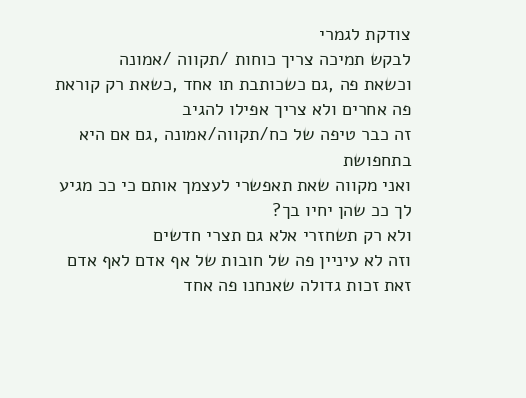צודקת לגמרי
לבקש תמיכה צריך כוחות /תקווה /אמונה
וכשאת פה ,גם כשכותבת תו אחד ,כשאת רק קוראת פה אחרים ולא צריך אפילו להגיב
זה כבר טיפה של כח/תקווה/אמונה ,גם אם היא בתחפושת
ואני מקווה שאת תאפשרי לעצמך אותם כי ככ מגיע לך ככ שהן יחיו בך?
ולא רק תשחזרי אלא גם תצרי חדשים
וזה לא עיניין פה של חובות של אף אדם לאף אדם
זאת זכות גדולה שאנחנו פה אחד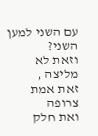עם השני למען השני?
וזאת לא מליצה ,
זאת אמת צרופה
ואת חלק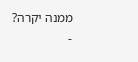ממנה יקרה?
-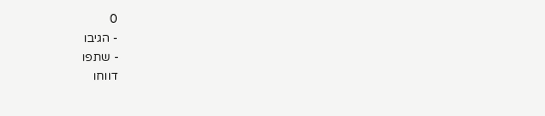0
- הגיבו
- שתפו
דווחו